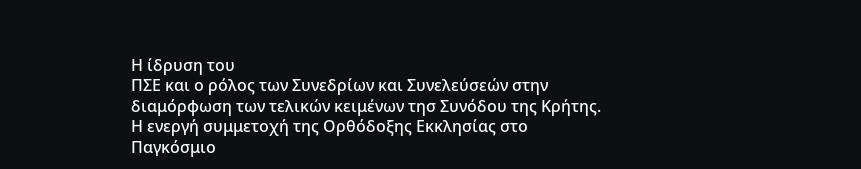Η ίδρυση του
ΠΣΕ και ο ρόλος των Συνεδρίων και Συνελεύσεών στην διαμόρφωση των τελικών κειμένων τησ Συνόδου της Κρήτης.
Η ενεργή συμμετοχή της Ορθόδοξης Εκκλησίας στο
Παγκόσμιο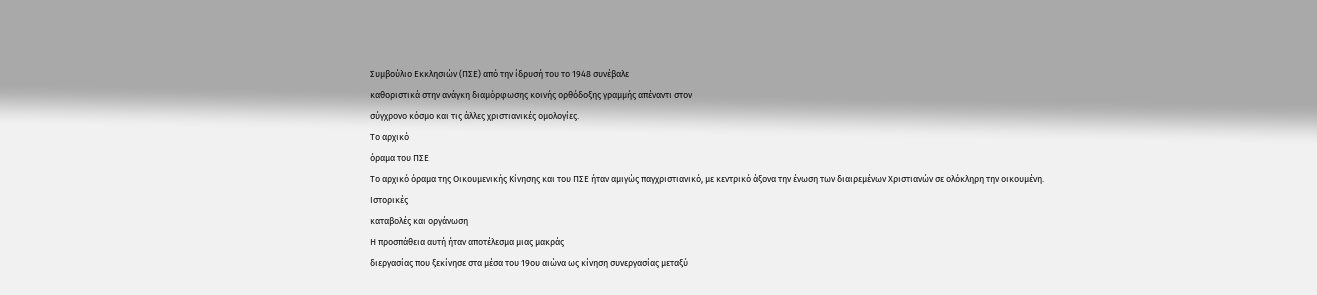Συμβούλιο Εκκλησιών (ΠΣΕ) από την ίδρυσή του το 1948 συνέβαλε
καθοριστικά στην ανάγκη διαμόρφωσης κοινής ορθόδοξης γραμμής απέναντι στον
σύγχρονο κόσμο και τις άλλες χριστιανικές ομολογίες.
Το αρχικό
όραμα του ΠΣΕ
Το αρχικό όραμα της Οικουμενικής Κίνησης και του ΠΣΕ ήταν αμιγώς παγχριστιανικό, με κεντρικό άξονα την ένωση των διαιρεμένων Χριστιανών σε ολόκληρη την οικουμένη.
Ιστορικές
καταβολές και οργάνωση
Η προσπάθεια αυτή ήταν αποτέλεσμα μιας μακράς
διεργασίας που ξεκίνησε στα μέσα του 19ου αιώνα ως κίνηση συνεργασίας μεταξύ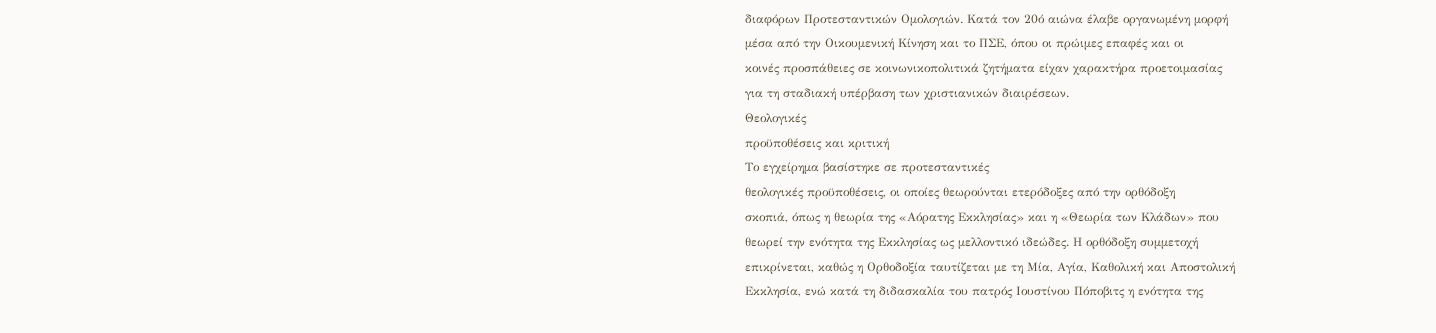διαφόρων Προτεσταντικών Ομολογιών. Κατά τον 20ό αιώνα έλαβε οργανωμένη μορφή
μέσα από την Οικουμενική Κίνηση και το ΠΣΕ, όπου οι πρώιμες επαφές και οι
κοινές προσπάθειες σε κοινωνικοπολιτικά ζητήματα είχαν χαρακτήρα προετοιμασίας
για τη σταδιακή υπέρβαση των χριστιανικών διαιρέσεων.
Θεολογικές
προϋποθέσεις και κριτική
Το εγχείρημα βασίστηκε σε προτεσταντικές
θεολογικές προϋποθέσεις, οι οποίες θεωρούνται ετερόδοξες από την ορθόδοξη
σκοπιά, όπως η θεωρία της «Αόρατης Εκκλησίας» και η «Θεωρία των Κλάδων» που
θεωρεί την ενότητα της Εκκλησίας ως μελλοντικό ιδεώδες. Η ορθόδοξη συμμετοχή
επικρίνεται, καθώς η Ορθοδοξία ταυτίζεται με τη Μία, Αγία, Καθολική και Αποστολική
Εκκλησία, ενώ κατά τη διδασκαλία του πατρός Ιουστίνου Πόποβιτς η ενότητα της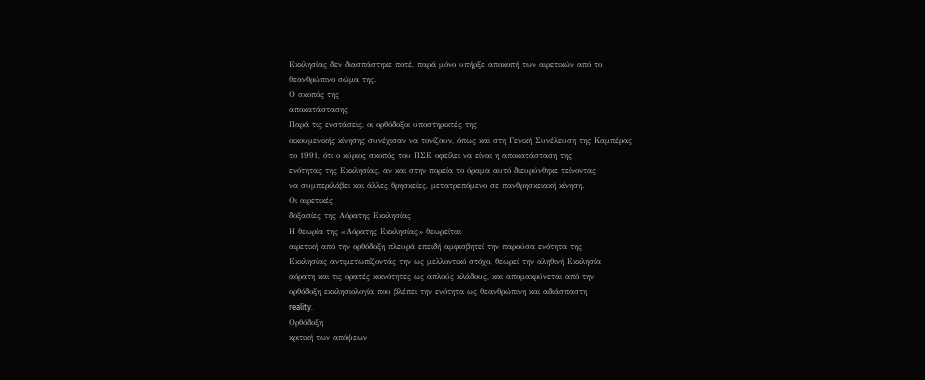Εκκλησίας δεν διασπάστηκε ποτέ, παρά μόνο υπήρξε αποκοπή των αιρετικών από το
θεανθρώπινο σώμα της.
Ο σκοπός της
αποκατάστασης
Παρά τις ενστάσεις, οι ορθόδοξοι υποστηρικτές της
οικουμενικής κίνησης συνέχισαν να τονίζουν, όπως και στη Γενική Συνέλευση της Καμπέρας
το 1991, ότι ο κύριος σκοπός του ΠΣΕ οφείλει να είναι η αποκατάσταση της
ενότητας της Εκκλησίας, αν και στην πορεία το όραμα αυτό διευρύνθηκε τείνοντας
να συμπεριλάβει και άλλες θρησκείες, μετατρεπόμενο σε πανθρησκειακή κίνηση.
Οι αιρετικές
δοξασίες της Αόρατης Εκκλησίας
Η θεωρία της «Αόρατης Εκκλησίας» θεωρείται
αιρετική από την ορθόδοξη πλευρά επειδή αμφισβητεί την παρούσα ενότητα της
Εκκλησίας αντιμετωπίζοντάς την ως μελλοντικό στόχο, θεωρεί την αληθινή Εκκλησία
αόρατη και τις ορατές κοινότητες ως απλούς κλάδους, και απομακρύνεται από την
ορθόδοξη εκκλησιολογία που βλέπει την ενότητα ως θεανθρώπινη και αδιάσπαστη
reality.
Ορθόδοξη
κριτική των απόψεων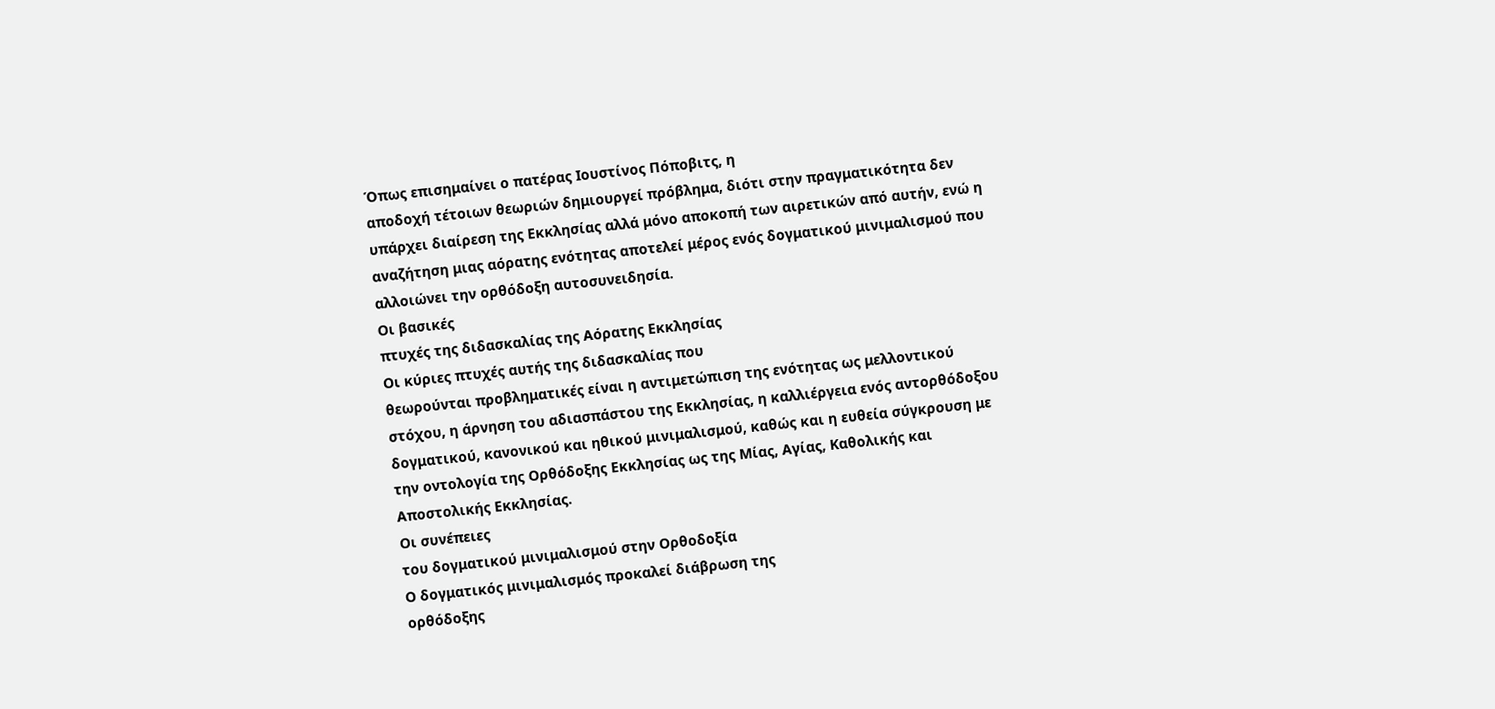Όπως επισημαίνει ο πατέρας Ιουστίνος Πόποβιτς, η
αποδοχή τέτοιων θεωριών δημιουργεί πρόβλημα, διότι στην πραγματικότητα δεν
υπάρχει διαίρεση της Εκκλησίας αλλά μόνο αποκοπή των αιρετικών από αυτήν, ενώ η
αναζήτηση μιας αόρατης ενότητας αποτελεί μέρος ενός δογματικού μινιμαλισμού που
αλλοιώνει την ορθόδοξη αυτοσυνειδησία.
Οι βασικές
πτυχές της διδασκαλίας της Αόρατης Εκκλησίας
Οι κύριες πτυχές αυτής της διδασκαλίας που
θεωρούνται προβληματικές είναι η αντιμετώπιση της ενότητας ως μελλοντικού
στόχου, η άρνηση του αδιασπάστου της Εκκλησίας, η καλλιέργεια ενός αντορθόδοξου
δογματικού, κανονικού και ηθικού μινιμαλισμού, καθώς και η ευθεία σύγκρουση με
την οντολογία της Ορθόδοξης Εκκλησίας ως της Μίας, Αγίας, Καθολικής και
Αποστολικής Εκκλησίας.
Οι συνέπειες
του δογματικού μινιμαλισμού στην Ορθοδοξία
Ο δογματικός μινιμαλισμός προκαλεί διάβρωση της
ορθόδοξης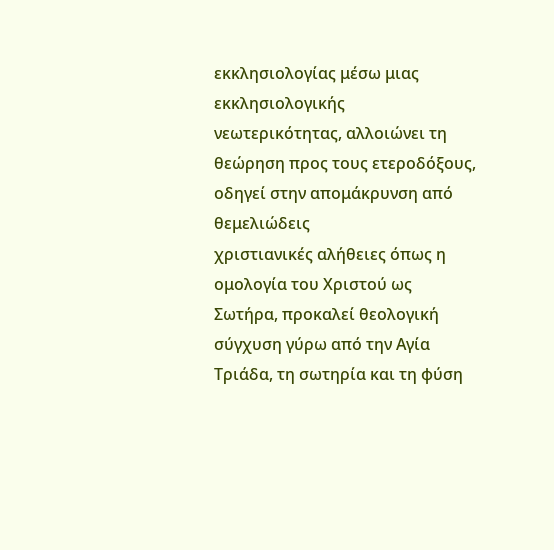εκκλησιολογίας μέσω μιας εκκλησιολογικής νεωτερικότητας, αλλοιώνει τη
θεώρηση προς τους ετεροδόξους, οδηγεί στην απομάκρυνση από θεμελιώδεις
χριστιανικές αλήθειες όπως η ομολογία του Χριστού ως Σωτήρα, προκαλεί θεολογική
σύγχυση γύρω από την Αγία Τριάδα, τη σωτηρία και τη φύση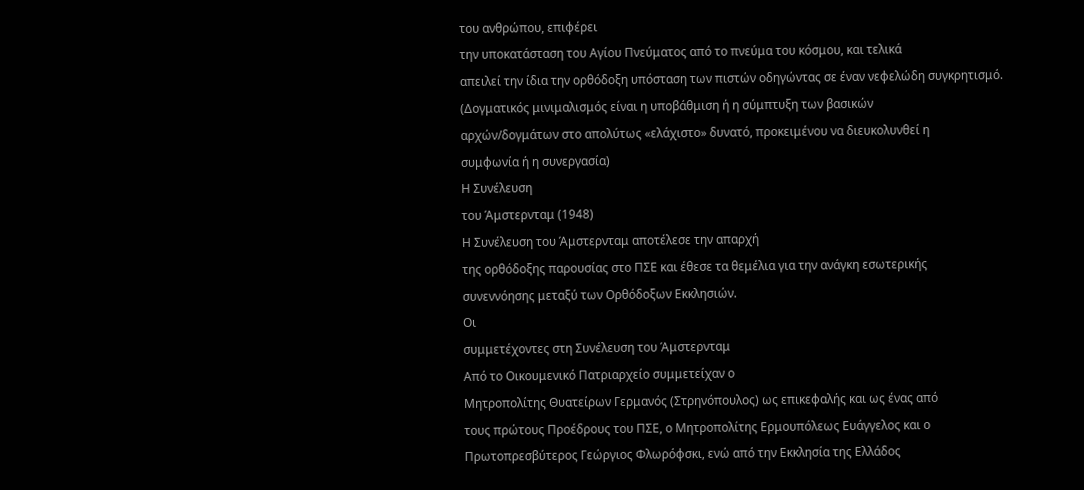του ανθρώπου, επιφέρει
την υποκατάσταση του Αγίου Πνεύματος από το πνεύμα του κόσμου, και τελικά
απειλεί την ίδια την ορθόδοξη υπόσταση των πιστών οδηγώντας σε έναν νεφελώδη συγκρητισμό.
(Δογματικός μινιμαλισμός είναι η υποβάθμιση ή η σύμπτυξη των βασικών
αρχών/δογμάτων στο απολύτως «ελάχιστο» δυνατό, προκειμένου να διευκολυνθεί η
συμφωνία ή η συνεργασία)
Η Συνέλευση
του Άμστερνταμ (1948)
Η Συνέλευση του Άμστερνταμ αποτέλεσε την απαρχή
της ορθόδοξης παρουσίας στο ΠΣΕ και έθεσε τα θεμέλια για την ανάγκη εσωτερικής
συνεννόησης μεταξύ των Ορθόδοξων Εκκλησιών.
Οι
συμμετέχοντες στη Συνέλευση του Άμστερνταμ
Από το Οικουμενικό Πατριαρχείο συμμετείχαν ο
Μητροπολίτης Θυατείρων Γερμανός (Στρηνόπουλος) ως επικεφαλής και ως ένας από
τους πρώτους Προέδρους του ΠΣΕ, ο Μητροπολίτης Ερμουπόλεως Ευάγγελος και ο
Πρωτοπρεσβύτερος Γεώργιος Φλωρόφσκι, ενώ από την Εκκλησία της Ελλάδος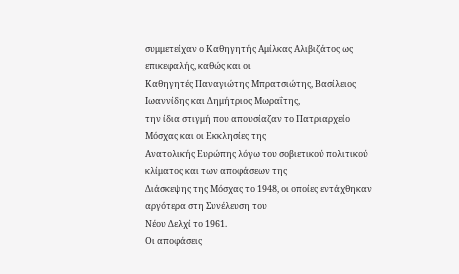συμμετείχαν ο Καθηγητής Αμίλκας Αλιβιζάτος ως επικεφαλής, καθώς και οι
Καθηγητές Παναγιώτης Μπρατσιώτης, Βασίλειος Ιωαννίδης και Δημήτριος Μωραΐτης,
την ίδια στιγμή που απουσίαζαν το Πατριαρχείο Μόσχας και οι Εκκλησίες της
Ανατολικής Ευρώπης λόγω του σοβιετικού πολιτικού κλίματος και των αποφάσεων της
Διάσκεψης της Μόσχας το 1948, οι οποίες εντάχθηκαν αργότερα στη Συνέλευση του
Νέου Δελχί το 1961.
Οι αποφάσεις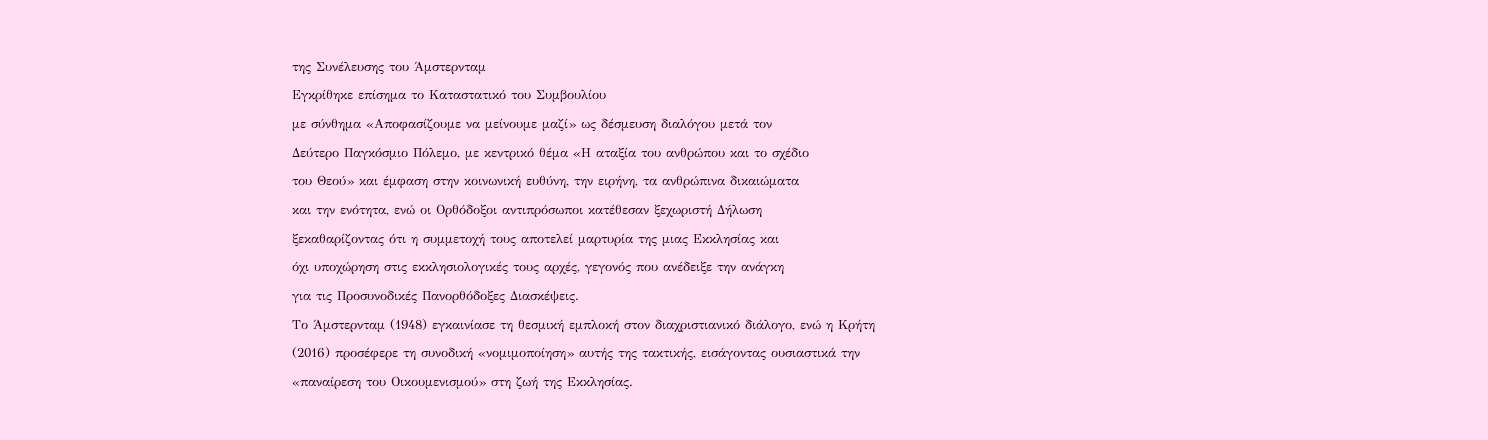της Συνέλευσης του Άμστερνταμ
Εγκρίθηκε επίσημα το Καταστατικό του Συμβουλίου
με σύνθημα «Αποφασίζουμε να μείνουμε μαζί» ως δέσμευση διαλόγου μετά τον
Δεύτερο Παγκόσμιο Πόλεμο, με κεντρικό θέμα «Η αταξία του ανθρώπου και το σχέδιο
του Θεού» και έμφαση στην κοινωνική ευθύνη, την ειρήνη, τα ανθρώπινα δικαιώματα
και την ενότητα, ενώ οι Ορθόδοξοι αντιπρόσωποι κατέθεσαν ξεχωριστή Δήλωση
ξεκαθαρίζοντας ότι η συμμετοχή τους αποτελεί μαρτυρία της μιας Εκκλησίας και
όχι υποχώρηση στις εκκλησιολογικές τους αρχές, γεγονός που ανέδειξε την ανάγκη
για τις Προσυνοδικές Πανορθόδοξες Διασκέψεις.
Το Άμστερνταμ (1948) εγκαινίασε τη θεσμική εμπλοκή στον διαχριστιανικό διάλογο, ενώ η Κρήτη (2016) προσέφερε τη συνοδική «νομιμοποίηση» αυτής της τακτικής, εισάγοντας ουσιαστικά την «παναίρεση του Οικουμενισμού» στη ζωή της Εκκλησίας.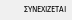ΣΥΝΕΧΙΖΕΤΑΙ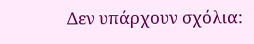Δεν υπάρχουν σχόλια: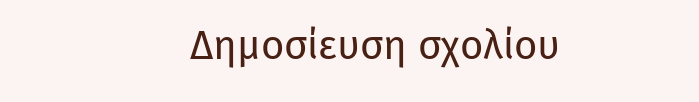Δημοσίευση σχολίου